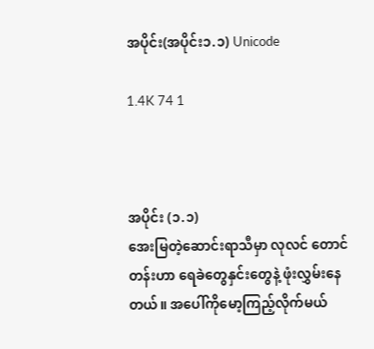အပိုင်း(အပိုင်း၁.၁) Unicode

1.4K 74 1



အပိုင်း (၁.၁)
အေးမြတဲ့ဆောင်းရာသီမှာ လုလင် တောင်တန်းဟာ ရေခဲတွေနှင်းတွေနဲ့ ဖုံးလွှမ်းနေတယ်။ အပေါ်ကိုမော့ကြည့်လိုက်မယ်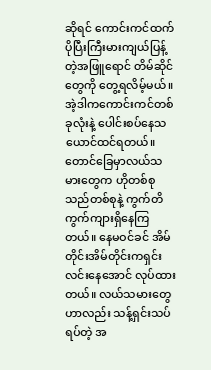ဆိုရင် ကောင်းကင်ထက် ပိုပြီးကြီးမားကျယ်ပြန့်တဲ့အဖြူရောင် တိမ်ဆိုင်တွေကို တွေ့ရလိမ့်မယ်။ အဲ့ဒါကကောင်းကင်တစ်ခုလုံးနဲ့ ပေါင်းစပ်နေသယောင်ထင်ရတယ်။
တောင်ခြေမှာလယ်သမားတွေက ဟိုတစ်စုသည်တစ်စုနဲ့ ကွက်တိကွက်ကျားရှိနေကြတယ်။ နေမဝင်ခင် အိမ်တိုင်းအိမ်တိုင်းကရှင်းလင်းနေအောင် လုပ်ထားတယ်။ လယ်သမားတွေဟာလည်း သန့်ရှင်းသပ်ရပ်တဲ့ အ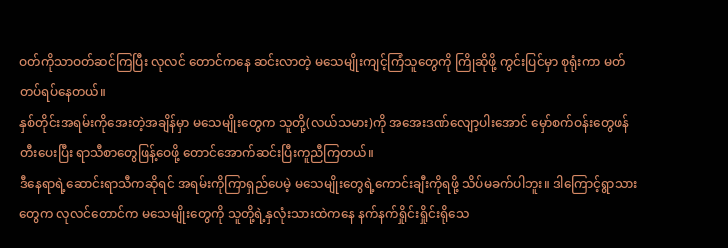ဝတ်ကိုသာဝတ်ဆင်ကြပြီး လုလင် တောင်ကနေ ဆင်းလာတဲ့ မသေမျိုးကျင့်ကြံသူတွေကို ကြိုဆိုဖို့ ကွင်းပြင်မှာ စုရုံးကာ မတ်တပ်ရပ်နေတယ်။
နှစ်တိုင်းအရမ်းကိုအေးတဲ့အချိန်မှာ မသေမျိုးတွေက သူတို့(လယ်သမား)ကို အအေးဒဏ်လျော့ပါးအောင် မှော်စက်ဝန်းတွေဖန်တီးပေးပြီး ရာသီစာတွေဖြန့်ဝေဖို့ တောင်အောက်ဆင်းပြီးကူညီကြတယ်။
ဒီနေရာရဲ့ဆောင်းရာသီကဆိုရင် အရမ်းကိုကြာရှည်ပေမဲ့ မသေမျိုးတွေရဲ့ကောင်းချီးကိုရဖို့ သိပ်မခက်ပါဘူး။ ဒါကြောင့်ရွာသားတွေက လုလင်တောင်က မသေမျိုးတွေကို သူတို့ရဲ့နှလုံးသားထဲကနေ နက်နက်ရှိုင်းရှိုင်းရိုသေ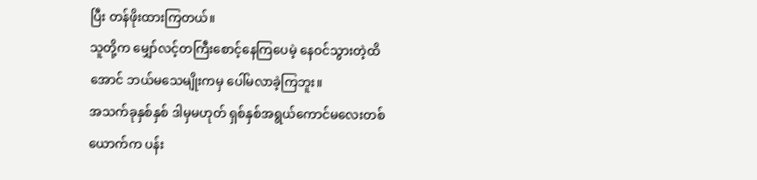ပြီး တန်ဖိုးထားကြတယ်။
သူတို့က မျှော်လင့်တကြီးစောင့်နေကြပေမဲ့ နေဝင်သွားတဲ့ထိအောင် ဘယ်မသေမျိုးကမှ ပေါ်မလာခဲ့ကြဘူး။
အသက်ခုနှစ်နှစ် ဒါမှမဟုတ် ရှစ်နှစ်အရွယ်ကောင်မလေးတစ်ယောက်က ပန်း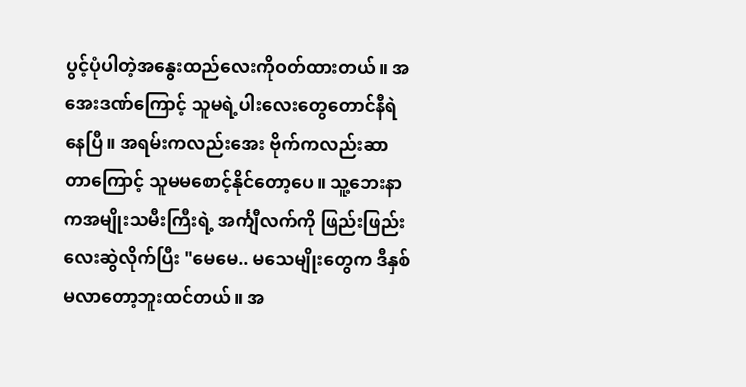ပွင့်ပုံပါတဲ့အနွေးထည်လေးကိုဝတ်ထားတယ်။ အအေးဒဏ်ကြောင့် သူမရဲ့ပါးလေးတွေတောင်နီရဲနေပြီ။ အရမ်းကလည်းအေး ဗိုက်ကလည်းဆာတာကြောင့် သူမမစောင့်နိုင်တော့ပေ။ သူ့ဘေးနာကအမျိုးသမီးကြီးရဲ့ အင်္ကျီလက်ကို ဖြည်းဖြည်းလေးဆွဲလိုက်ပြီး "မေမေ.. မသေမျိုးတွေက ဒီနှစ်မလာတော့ဘူးထင်တယ်။ အ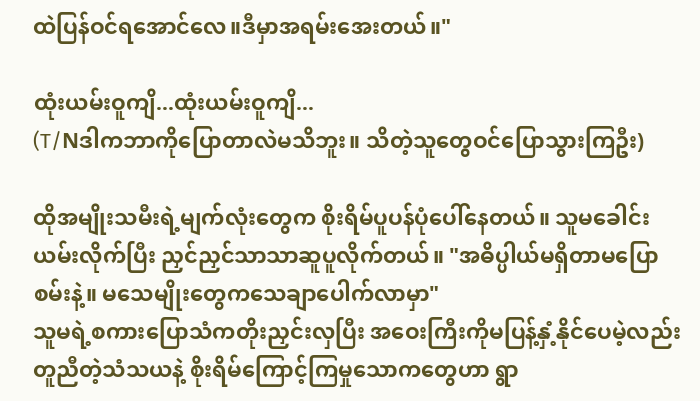ထဲပြန်ဝင်ရအောင်လေ။ဒီမှာအရမ်းအေးတယ်။"

ထုံးယမ်းဝူကျိ...ထုံးယမ်းဝူကျိ...
(T/Nဒါကဘာကိုပြောတာလဲမသိဘူး။ သိတဲ့သူတွေဝင်ပြောသွားကြဦး)

ထိုအမျိုးသမီးရဲ့မျက်လုံးတွေက စိုးရိမ်ပူပန်ပုံပေါ်နေတယ်။ သူမခေါင်းယမ်းလိုက်ပြီး ညှင်ညှင်သာသာဆူပူလိုက်တယ်။ "အဓိပ္ပါယ်မရှိတာမပြောစမ်းနဲ့။ မသေမျိုးတွေကသေချာပေါက်လာမှာ"
သူမရဲ့စကားပြောသံကတိုးညှင်းလှပြီး အဝေးကြီးကိုမပြန့်နှံ့နိုင်ပေမဲ့လည်း တူညီတဲ့သံသယနဲ့ စိုးရိမ်ကြောင့်ကြမှုသောကတွေဟာ ရွာ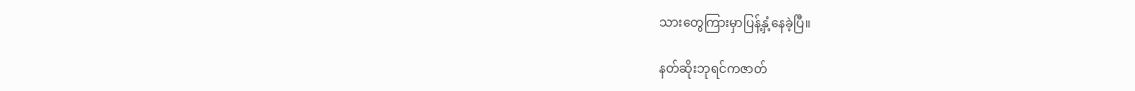သားတွေကြားမှာပြန့်နှံ့နေခဲ့ပြီ။

နတ်ဆိုးဘုရင်ကဇာတ်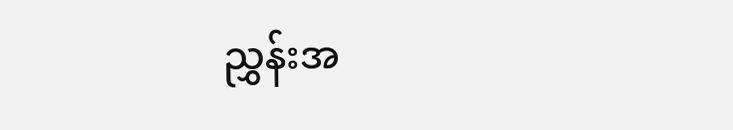ညွှန်းအ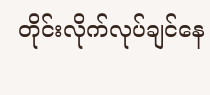တိုင်းလိုက်လုပ်ချင်နေ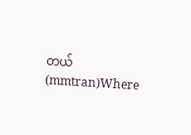တယ်(mmtran)Where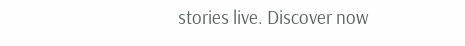stories live. Discover now